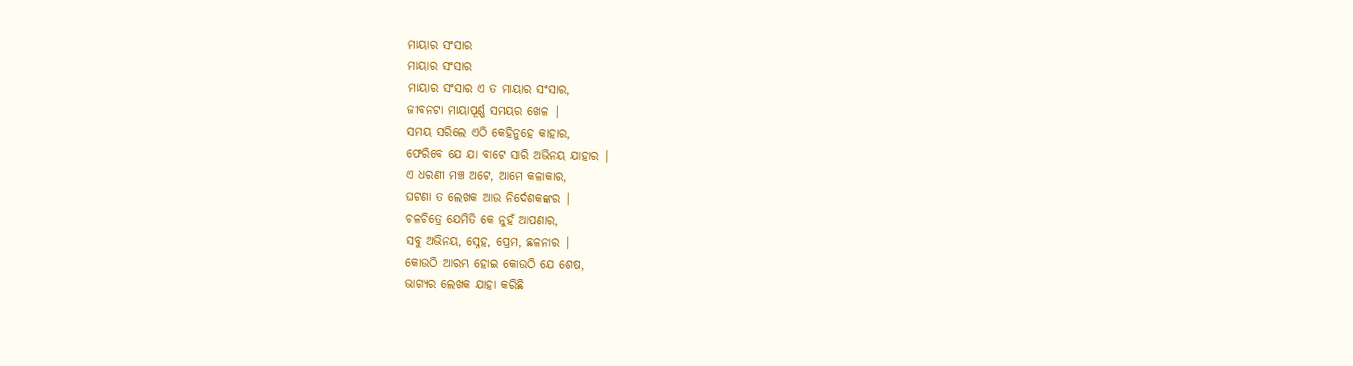ମାୟାର ସଂସାର
ମାୟାର ସଂସାର
ମାୟାର ସଂସାର ଏ ତ ମାୟାର ସଂସାର,
ଜୀବନଟା ମାୟାପୂର୍ଣ୍ଣ ସମୟର ଖେଳ |
ସମୟ ସରିଲେ ଏଠି କେହିନୁହେ କାହାର,
ଫେରିବେ ଯେ ଯା ବାଟେ ସାରି ଅଭିନୟ ଯାହାର |
ଏ ଧରଣୀ ମଞ୍ଚ ଅଟେ, ଆମେ କଳାକାର,
ଘଟଣା ତ ଲେଖକ ଆଉ ନିର୍ଦେଶକଙ୍କର |
ଚଳଚିତ୍ରେ ଯେମିତି କେ ନୁହଁ ଆପଣାର,
ସବୁ ଅଭିନୟ, ସ୍ନେହ, ପ୍ରେମ, ଛଳନାର |
କୋଉଠି ଆରମ୍ଭ ହୋଇ କୋଉଠି ଯେ ଶେଷ,
ଭାଗ୍ୟର ଲେଖକ ଯାହା କରିଛି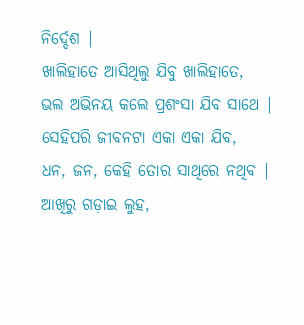ନିର୍ଦ୍ଦେଶ |
ଖାଲିହାତେ ଆସିଥିଲୁ ଯିବୁ ଖାଲିହାତେ,
ଭଲ ଅଭିନୟ କଲେ ପ୍ରଶଂସା ଯିବ ସାଥେ |
ସେହିପରି ଜୀବନଟା ଏକା ଏକା ଯିବ,
ଧନ, ଜନ, କେହି ତୋର ସାଥିରେ ନଥିବ |
ଆଖିରୁ ଗଡ଼ାଇ ଲୁହ,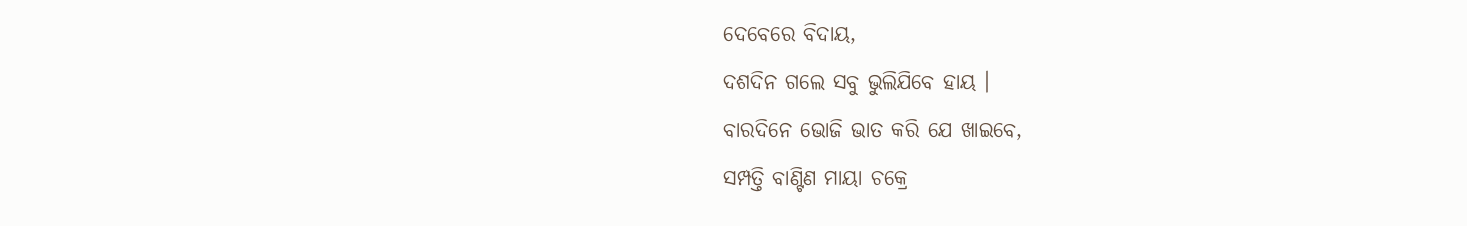ଦେବେରେ ବିଦାୟ,
ଦଶଦିନ ଗଲେ ସବୁ ଭୁଲିଯିବେ ହାୟ ।
ବାରଦିନେ ଭୋଜି ଭାତ କରି ଯେ ଖାଇବେ,
ସମ୍ପତ୍ତି ବାଣ୍ଟିଣ ମାୟା ଚକ୍ରେ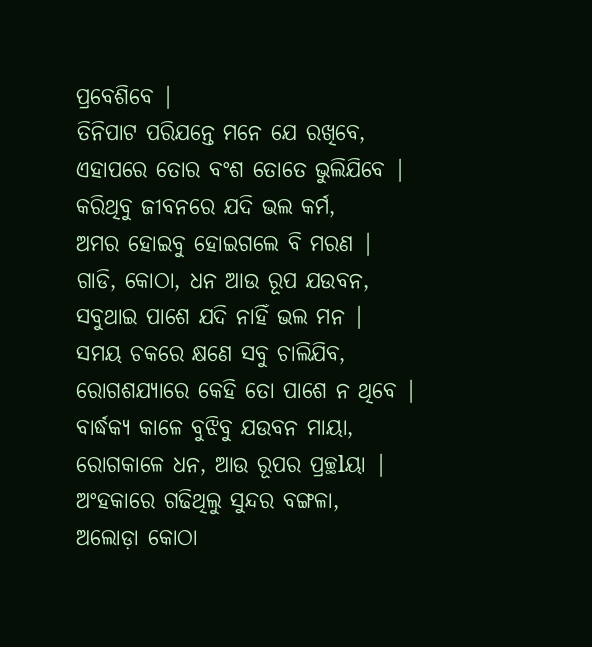ପ୍ରବେଶିବେ |
ତିନିପାଟ ପରିଯନ୍ତେ ମନେ ଯେ ରଖିବେ,
ଏହାପରେ ତୋର ବଂଶ ତୋତେ ଭୁଲିଯିବେ |
କରିଥିବୁ ଜୀବନରେ ଯଦି ଭଲ କର୍ମ,
ଅମର ହୋଇବୁ ହୋଇଗଲେ ବି ମରଣ |
ଗାଡି, କୋଠା, ଧନ ଆଉ ରୂପ ଯଉବନ,
ସବୁଥାଇ ପାଶେ ଯଦି ନାହିଁ ଭଲ ମନ |
ସମୟ ଚକରେ କ୍ଷଣେ ସବୁ ଚାଲିଯିବ,
ରୋଗଶଯ୍ୟାରେ କେହି ତୋ ପାଶେ ନ ଥିବେ |
ବାର୍ଦ୍ଧକ୍ୟ କାଳେ ବୁଝିବୁ ଯଉବନ ମାୟା,
ରୋଗକାଳେ ଧନ, ଆଉ ରୂପର ପ୍ରଚ୍ଛlୟା |
ଅଂହକାରେ ଗଢିଥିଲୁ ସୁନ୍ଦର ବଙ୍ଗଳା,
ଅଲୋଡ଼ା କୋଠା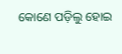କୋଣେ ପଡ଼ିଲୁ ହୋଇ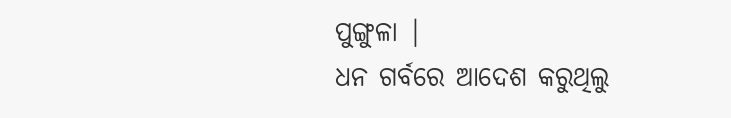ପୁଙ୍ଗୁଳା |
ଧନ ଗର୍ବରେ ଆଦେଶ କରୁଥିଲୁ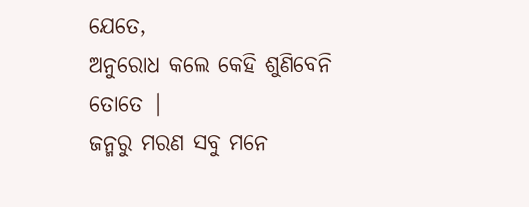ଯେତେ,
ଅନୁରୋଧ କଲେ କେହି ଶୁଣିବେନି ତୋତେ |
ଜନ୍ମରୁ ମରଣ ସବୁ ମନେ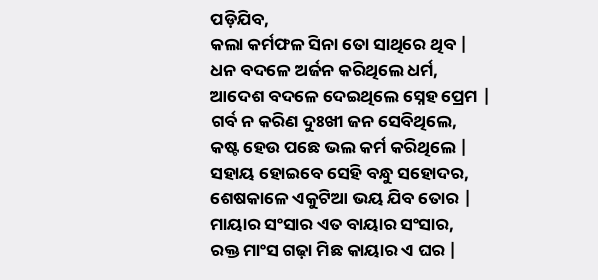ପଡ଼ିଯିବ,
କଲା କର୍ମଫଳ ସିନା ତୋ ସାଥିରେ ଥିବ |
ଧନ ବଦଳେ ଅର୍ଜନ କରିଥିଲେ ଧର୍ମ,
ଆଦେଶ ବଦଳେ ଦେଇଥିଲେ ସ୍ନେହ ପ୍ରେମ |
ଗର୍ବ ନ କରିଣ ଦୁଃଖୀ ଜନ ସେବିଥିଲେ,
କଷ୍ଟ ହେଉ ପଛେ ଭଲ କର୍ମ କରିଥିଲେ |
ସହାୟ ହୋଇବେ ସେହି ବନ୍ଧୁ ସହୋଦର,
ଶେଷକାଳେ ଏକୁଟିଆ ଭୟ ଯିବ ତୋର |
ମାୟାର ସଂସାର ଏତ ବାୟାର ସଂସାର,
ରକ୍ତ ମାଂସ ଗଢ଼ା ମିଛ କାୟାର ଏ ଘର |